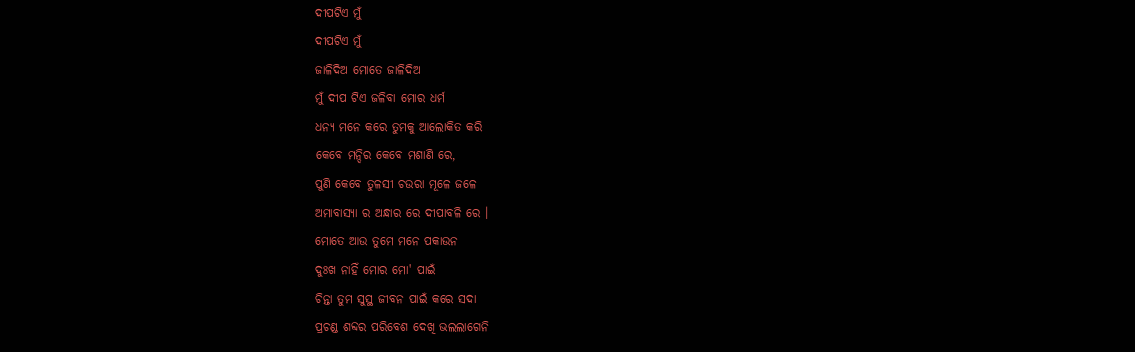ଦୀପଟିଏ ମୁଁ
ଦୀପଟିଏ ମୁଁ
ଜାଳିଦିଅ ମୋତେ ଜାଳିଦିଅ
ମୁଁ ଦୀପ ଟିଏ ଜଳିବା ମୋର ଧର୍ମ
ଧନ୍ଯ ମନେ କରେ ତୁମକୁ ଆଲୋକିତ କରି
କେବେ ମନ୍ଦିର କେବେ ମଶାଣି ରେ,
ପୁଣି କେବେ ତୁଳସୀ ଚଉରା ମୂଳେ ଜଳେ
ଅମାବାସ୍ଯା ର ଅନ୍ଧାର ରେ ଦୀପାବଳି ରେ ।
ମୋତେ ଆଉ ତୁମେ ମନେ ପକାଉନ
ଦୁଃଖ ନାହିଁ ମୋର ମୋ' ପାଇଁ
ଚିନ୍ତା ତୁମ ସୁସ୍ଥ ଜୀବନ ପାଇଁ କରେ ସଦା
ପ୍ରଚଣ୍ଡ ଶବ୍ଦର ପରିବେଶ ଦେଖି ଭଲଲାଗେନି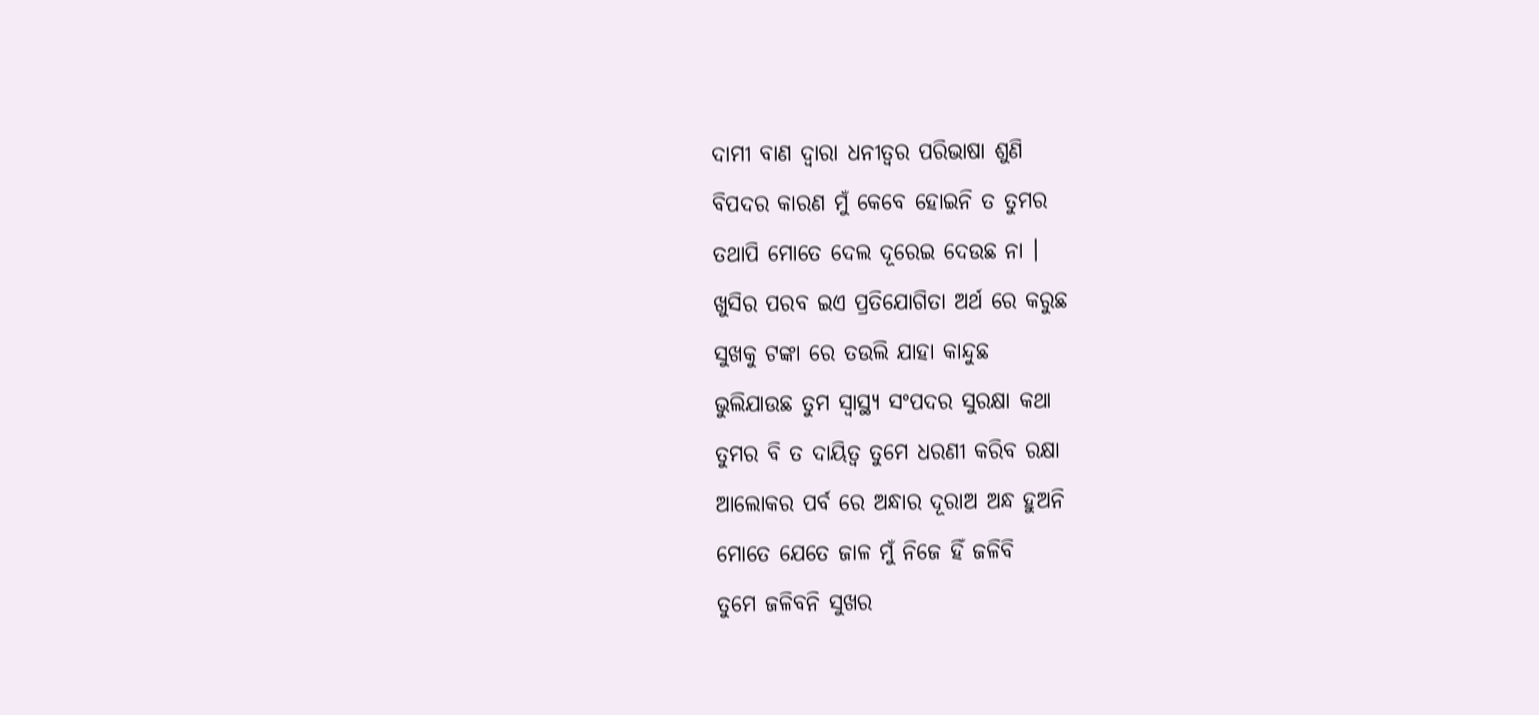ଦାମୀ ବାଣ ଦ୍ବାରା ଧନୀତ୍ୱର ପରିଭାଷା ଶୁଣି
ବିପଦର କାରଣ ମୁଁ କେବେ ହୋଇନି ତ ତୁମର
ତଥାପି ମୋତେ ଦେଲ ଦୂରେଇ ଦେଉଛ ନା ।
ଖୁସିର ପରବ ଇଏ ପ୍ରତିଯୋଗିତା ଅର୍ଥ ରେ କରୁଛ
ସୁଖକୁ ଟଙ୍କା ରେ ତଉଲି ଯାହା କାନ୍ଦୁଛ
ଭୁଲିଯାଉଛ ତୁମ ସ୍ୱାସ୍ଥ୍ୟ ସଂପଦର ସୁରକ୍ଷା କଥା
ତୁମର ବି ତ ଦାୟିତ୍ୱ ତୁମେ ଧରଣୀ କରିବ ରକ୍ଷା
ଆଲୋକର ପର୍ବ ରେ ଅନ୍ଧାର ଦୂରାଅ ଅନ୍ଧ ହୁଅନି
ମୋତେ ଯେତେ ଜାଳ ମୁଁ ନିଜେ ହିଁ ଜଳିବି
ତୁମେ ଜଳିବନି ସୁଖର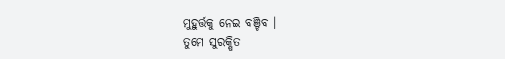ମୁହୁର୍ତ୍ତକୁ ନେଇ ବଞ୍ଚିବ ।
ତୁମେ ସୁରକ୍ଷିତ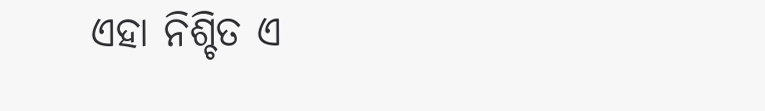ଏହା ନିଶ୍ଚିତ ଏ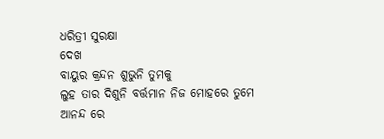ଧରିତ୍ରୀ ସୁରକ୍ଷା
ଦେଖ
ବାୟୁର କ୍ରନ୍ଦନ ଶୁଭୁନି ତୁମକୁ
ଲୁହ ତାର ଦିଶୁନି ବର୍ତ୍ତମାନ ନିଜ ମୋହରେ ତୁମେ
ଆନନ୍ଦ ରେ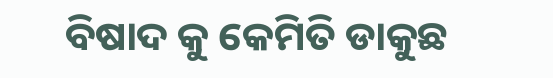ବିଷାଦ କୁ କେମିତି ଡାକୁଛ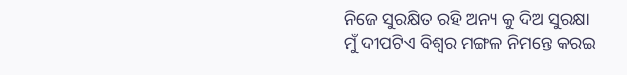ନିଜେ ସୁରକ୍ଷିତ ରହି ଅନ୍ୟ କୁ ଦିଅ ସୁରକ୍ଷା
ମୁଁ ଦୀପଟିଏ ବିଶ୍ୱର ମଙ୍ଗଳ ନିମନ୍ତେ କରଇ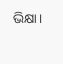ଭିକ୍ଷା।